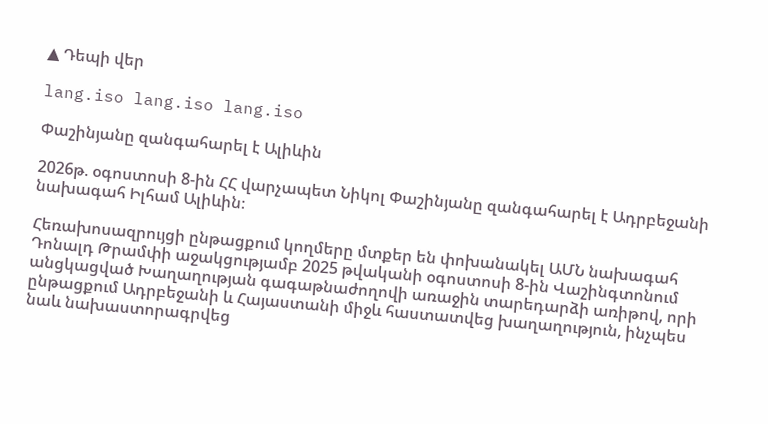▲ Դեպի վեր

lang.iso lang.iso lang.iso

Փաշինյանը զանգահարել է Ալիևին

2026թ. օգոստոսի 8-ին ՀՀ վարչապետ Նիկոլ Փաշինյանը զանգահարել է Ադրբեջանի նախագահ Իլհամ Ալիևին։

Հեռախոսազրույցի ընթացքում կողմերը մտքեր են փոխանակել ԱՄՆ նախագահ Դոնալդ Թրամփի աջակցությամբ 2025 թվականի օգոստոսի 8-ին Վաշինգտոնում անցկացված Խաղաղության գագաթնաժողովի առաջին տարեդարձի առիթով, որի ընթացքում Ադրբեջանի և Հայաստանի միջև հաստատվեց խաղաղություն, ինչպես նաև նախաստորագրվեց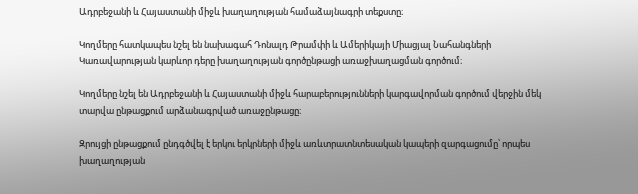Ադրբեջանի և Հայաստանի միջև խաղաղության համաձայնագրի տեքստը։

Կողմերը հատկապես նշել են նախագահ Դոնալդ Թրամփի և Ամերիկայի Միացյալ Նահանգների Կառավարության կարևոր դերը խաղաղության գործընթացի առաջխաղացման գործում։

Կողմերը նշել են Ադրբեջանի և Հայաստանի միջև հարաբերությունների կարգավորման գործում վերջին մեկ տարվա ընթացքում արձանագրված առաջընթացը։

Զրույցի ընթացքում ընդգծվել է երկու երկրների միջև առևտրատնտեսական կապերի զարգացումը՝ որպես խաղաղության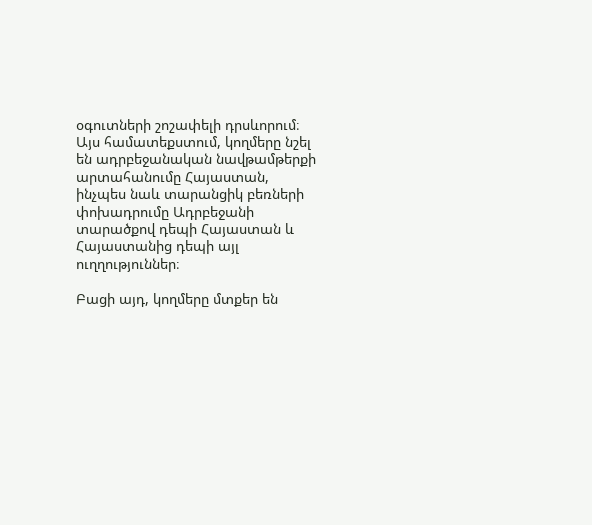օգուտների շոշափելի դրսևորում։ Այս համատեքստում, կողմերը նշել են ադրբեջանական նավթամթերքի արտահանումը Հայաստան, ինչպես նաև տարանցիկ բեռների փոխադրումը Ադրբեջանի տարածքով դեպի Հայաստան և Հայաստանից դեպի այլ ուղղություններ։

Բացի այդ, կողմերը մտքեր են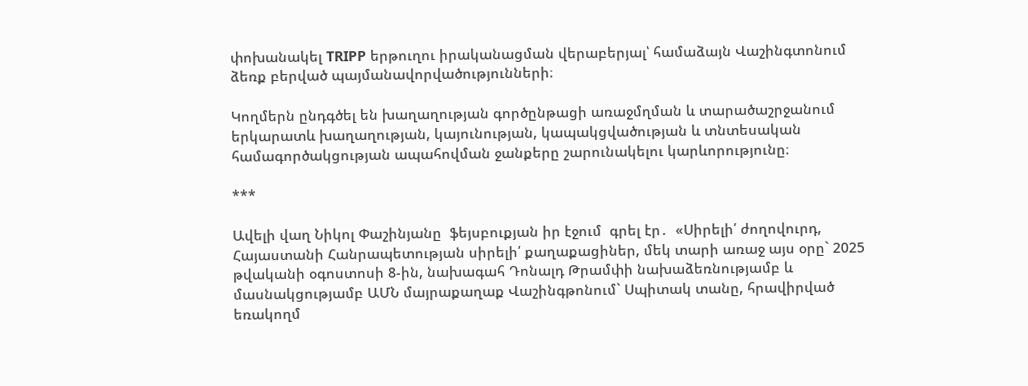փոխանակել TRIPP երթուղու իրականացման վերաբերյալ՝ համաձայն Վաշինգտոնում ձեռք բերված պայմանավորվածությունների։

Կողմերն ընդգծել են խաղաղության գործընթացի առաջմղման և տարածաշրջանում երկարատև խաղաղության, կայունության, կապակցվածության և տնտեսական համագործակցության ապահովման ջանքերը շարունակելու կարևորությունը։

***

Ավելի վաղ Նիկոլ Փաշինյանը  ֆեյսբուքյան իր էջում  գրել էր․  «Սիրելի՛ ժողովուրդ, Հայաստանի Հանրապետության սիրելի՛ քաղաքացիներ, մեկ տարի առաջ այս օրը` 2025 թվականի օգոստոսի 8-ին, նախագահ Դոնալդ Թրամփի նախաձեռնությամբ և մասնակցությամբ ԱՄՆ մայրաքաղաք Վաշինգթոնում` Սպիտակ տանը, հրավիրված եռակողմ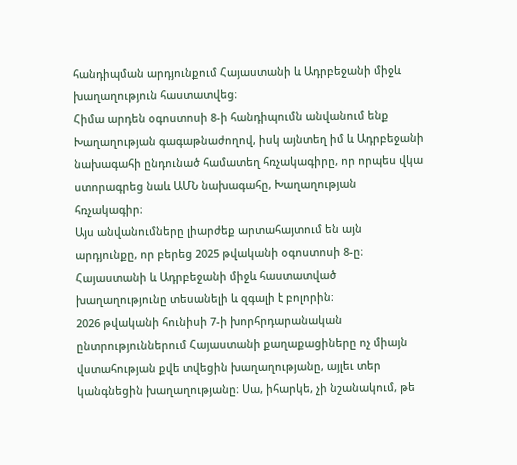հանդիպման արդյունքում Հայաստանի և Ադրբեջանի միջև խաղաղություն հաստատվեց։
Հիմա արդեն օգոստոսի 8-ի հանդիպումն անվանում ենք Խաղաղության գագաթնաժողով, իսկ այնտեղ իմ և Ադրբեջանի նախագահի ընդունած համատեղ հռչակագիրը, որ որպես վկա ստորագրեց նաև ԱՄՆ նախագահը, Խաղաղության հռչակագիր։
Այս անվանումները լիարժեք արտահայտում են այն արդյունքը, որ բերեց 2025 թվականի օգոստոսի 8-ը։ Հայաստանի և Ադրբեջանի միջև հաստատված խաղաղությունը տեսանելի և զգալի է բոլորին։
2026 թվականի հունիսի 7-ի խորհրդարանական ընտրություններում Հայաստանի քաղաքացիները ոչ միայն վստահության քվե տվեցին խաղաղությանը, այլեւ տեր կանգնեցին խաղաղությանը։ Սա, իհարկե, չի նշանակում, թե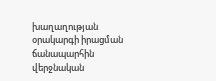խաղաղության օրակարգի իրացման ճանապարհին վերջնական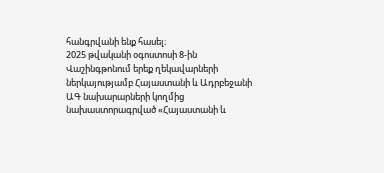հանգրվանի ենք հասել։
2025 թվականի օգոստոսի 8-ին Վաշինգթոնում երեք ղեկավարների ներկայությամբ Հայաստանի և Ադրբեջանի ԱԳ նախարարների կողմից նախաստորագրված «Հայաստանի և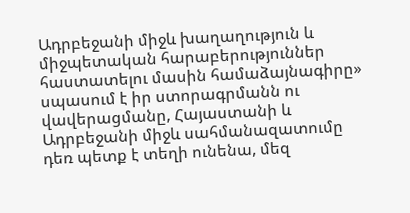Ադրբեջանի միջև խաղաղություն և միջպետական հարաբերություններ հաստատելու մասին համաձայնագիրը» սպասում է իր ստորագրմանն ու վավերացմանը, Հայաստանի և Ադրբեջանի միջև սահմանազատումը դեռ պետք է տեղի ունենա, մեզ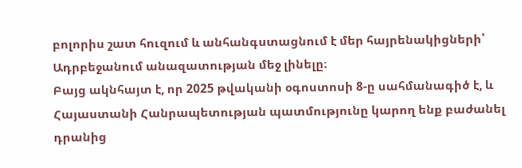բոլորիս շատ հուզում և անհանգստացնում է մեր հայրենակիցների՝ Ադրբեջանում անազատության մեջ լինելը։
Բայց ակնհայտ է, որ 2025 թվականի օգոստոսի 8-ը սահմանագիծ է, և Հայաստանի Հանրապետության պատմությունը կարող ենք բաժանել դրանից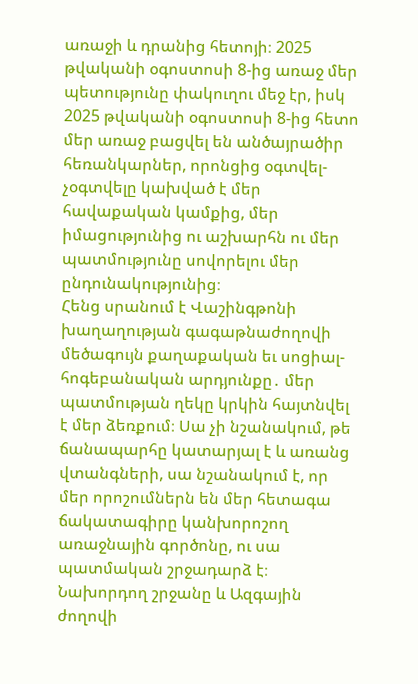առաջի և դրանից հետոյի։ 2025 թվականի օգոստոսի 8-ից առաջ մեր պետությունը փակուղու մեջ էր, իսկ 2025 թվականի օգոստոսի 8-ից հետո մեր առաջ բացվել են անծայրածիր հեռանկարներ, որոնցից օգտվել-չօգտվելը կախված է մեր հավաքական կամքից, մեր իմացությունից ու աշխարհն ու մեր պատմությունը սովորելու մեր ընդունակությունից։
Հենց սրանում է Վաշինգթոնի խաղաղության գագաթնաժողովի մեծագույն քաղաքական եւ սոցիալ-հոգեբանական արդյունքը․ մեր պատմության ղեկը կրկին հայտնվել է մեր ձեռքում։ Սա չի նշանակում, թե ճանապարհը կատարյալ է և առանց վտանգների, սա նշանակում է, որ մեր որոշումներն են մեր հետագա ճակատագիրը կանխորոշող առաջնային գործոնը, ու սա պատմական շրջադարձ է։
Նախորդող շրջանը և Ազգային ժողովի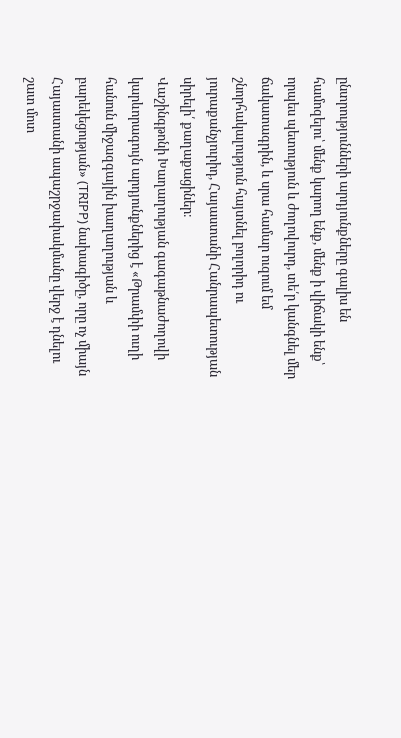ընտրությունների արդյունքները գալիս են համոզելու՝ մենք կարող ենք, մենք ի վիճակի ենք՝ որպես պետություն և ժողովուրդ, տե՛ր կանգնել մեր ճակատագրին, և սրա համար ուզում եմ շնորհակալություն հայտնել բոլորիդ ու յուրաքանչյուրիդ, Հայաստանի Հանրապետության սիրելի՛ քաղաքացիներ։
Վաշինգթոնի Խաղաղության գագաթնաժողովի կարևորագույն արդյունքներից է «Թրամփի ուղի հանուն միջազգային խաղաղության և բարեկեցության» (TRIPP) նախագիծը, որը ոչ միայն Հայաստանի ապաշրջափակմանը վերջ է դնելու շատ մոտ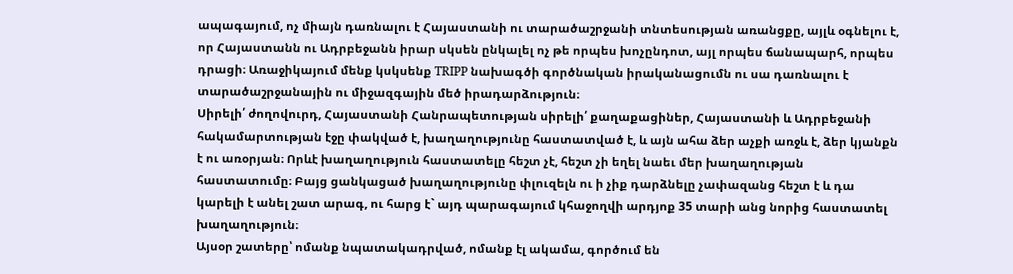ապագայում, ոչ միայն դառնալու է Հայաստանի ու տարածաշրջանի տնտեսության առանցքը, այլև օգնելու է, որ Հայաստանն ու Ադրբեջանն իրար սկսեն ընկալել ոչ թե որպես խոչընդոտ, այլ որպես ճանապարհ, որպես դրացի։ Առաջիկայում մենք կսկսենք TRIPP նախագծի գործնական իրականացումն ու սա դառնալու է տարածաշրջանային ու միջազգային մեծ իրադարձություն։
Սիրելի՛ ժողովուրդ, Հայաստանի Հանրապետության սիրելի՛ քաղաքացիներ, Հայաստանի և Ադրբեջանի հակամարտության էջը փակված է, խաղաղությունը հաստատված է, և այն ահա ձեր աչքի առջև է, ձեր կյանքն է ու առօրյան։ Որևէ խաղաղություն հաստատելը հեշտ չէ, հեշտ չի եղել նաեւ մեր խաղաղության հաստատումը։ Բայց ցանկացած խաղաղությունը փլուզելն ու ի չիք դարձնելը չափազանց հեշտ է և դա կարելի է անել շատ արագ, ու հարց է` այդ պարագայում կհաջողվի արդյոք 35 տարի անց նորից հաստատել խաղաղություն։
Այսօր շատերը՝ ոմանք նպատակադրված, ոմանք էլ ակամա, գործում են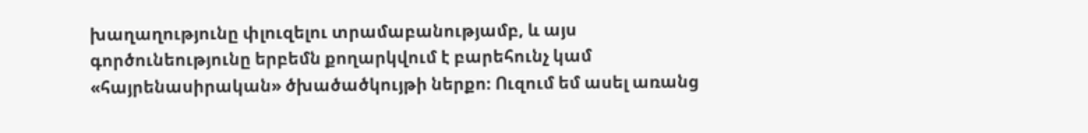խաղաղությունը փլուզելու տրամաբանությամբ, և այս գործունեությունը երբեմն քողարկվում է բարեհունչ կամ «հայրենասիրական» ծխածածկույթի ներքո։ Ուզում եմ ասել առանց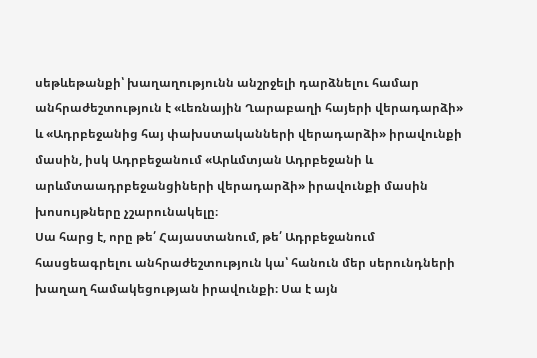սեթևեթանքի՝ խաղաղությունն անշրջելի դարձնելու համար անհրաժեշտություն է «Լեռնային Ղարաբաղի հայերի վերադարձի» և «Ադրբեջանից հայ փախստականների վերադարձի» իրավունքի մասին, իսկ Ադրբեջանում «Արևմտյան Ադրբեջանի և արևմտաադրբեջանցիների վերադարձի» իրավունքի մասին խոսույթները չշարունակելը։
Սա հարց է, որը թե՛ Հայաստանում, թե՛ Ադրբեջանում հասցեագրելու անհրաժեշտություն կա՝ հանուն մեր սերունդների խաղաղ համակեցության իրավունքի։ Սա է այն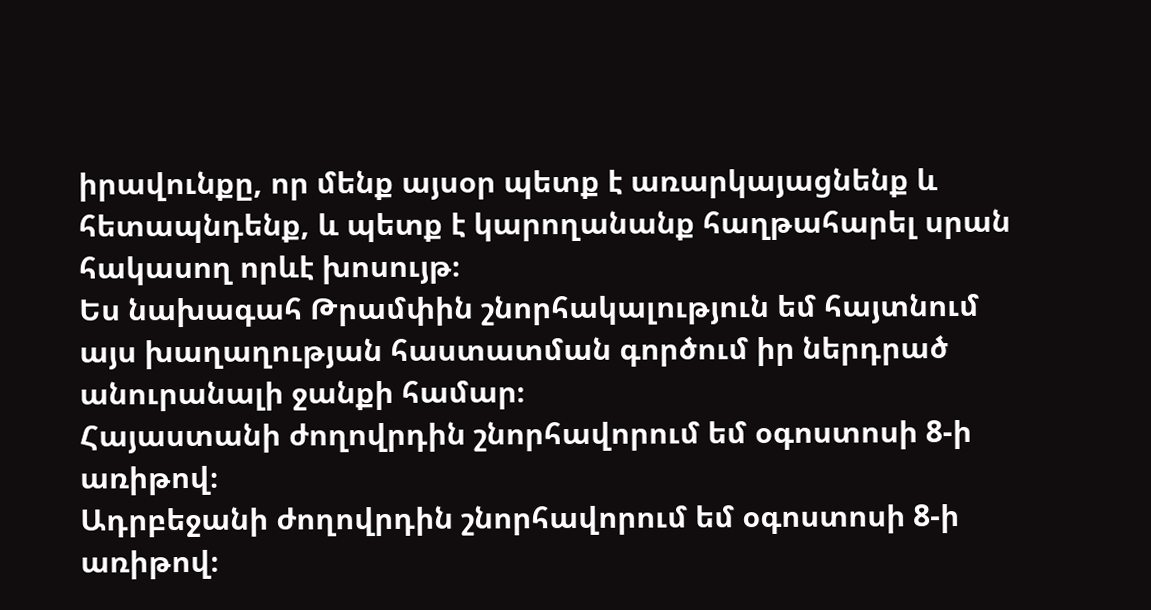իրավունքը, որ մենք այսօր պետք է առարկայացնենք և հետապնդենք, և պետք է կարողանանք հաղթահարել սրան հակասող որևէ խոսույթ։
Ես նախագահ Թրամփին շնորհակալություն եմ հայտնում այս խաղաղության հաստատման գործում իր ներդրած անուրանալի ջանքի համար։
Հայաստանի ժողովրդին շնորհավորում եմ օգոստոսի 8-ի առիթով։
Ադրբեջանի ժողովրդին շնորհավորում եմ օգոստոսի 8-ի առիթով։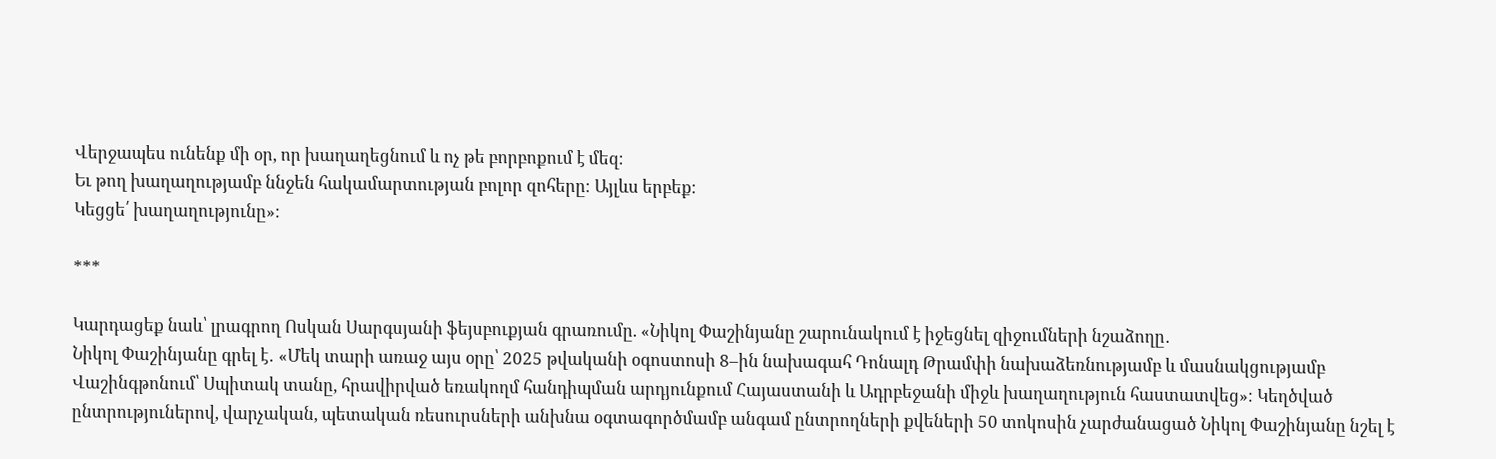Վերջապես ունենք մի օր, որ խաղաղեցնում և ոչ թե բորբոքում է մեզ։
Եւ թող խաղաղությամբ ննջեն հակամարտության բոլոր զոհերը։ Այլևս երբեք։
Կեցցե՛ խաղաղությունը»։

***

Կարդացեք նաև՝ լրագրող Ոսկան Սարգսյանի ֆեյսբուքյան գրառումը. «Նիկոլ Փաշինյանը շարունակում է իջեցնել զիջումների նշաձողը․
Նիկոլ Փաշինյանը գրել է․ «Մեկ տարի առաջ այս օրը՝ 2025 թվականի օգոստոսի 8–ին նախագահ Դոնալդ Թրամփի նախաձեռնությամբ և մասնակցությամբ Վաշինգթոնում՝ Սպիտակ տանը, հրավիրված եռակողմ հանդիպման արդյունքում Հայաստանի և Ադրբեջանի միջև խաղաղություն հաստատվեց»։ Կեղծված ընտրություներով, վարչական, պետական ռեսուրսների անխնա օգտագործմամբ անգամ ընտրողների քվեների 50 տոկոսին չարժանացած Նիկոլ Փաշինյանը նշել է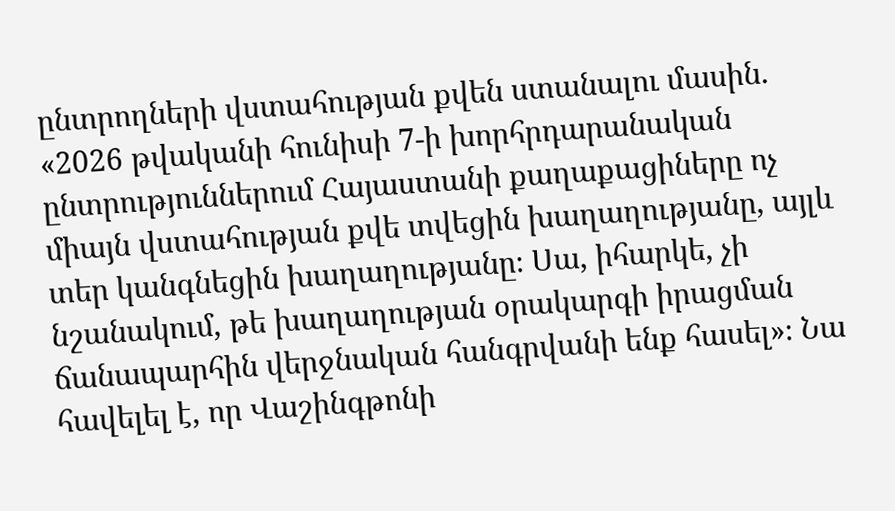ընտրողների վստահության քվեն ստանալու մասին․ «2026 թվականի հունիսի 7-ի խորհրդարանական ընտրություններում Հայաստանի քաղաքացիները ոչ միայն վստահության քվե տվեցին խաղաղությանը, այլև տեր կանգնեցին խաղաղությանը։ Սա, իհարկե, չի նշանակում, թե խաղաղության օրակարգի իրացման ճանապարհին վերջնական հանգրվանի ենք հասել»։ Նա հավելել է, որ Վաշինգթոնի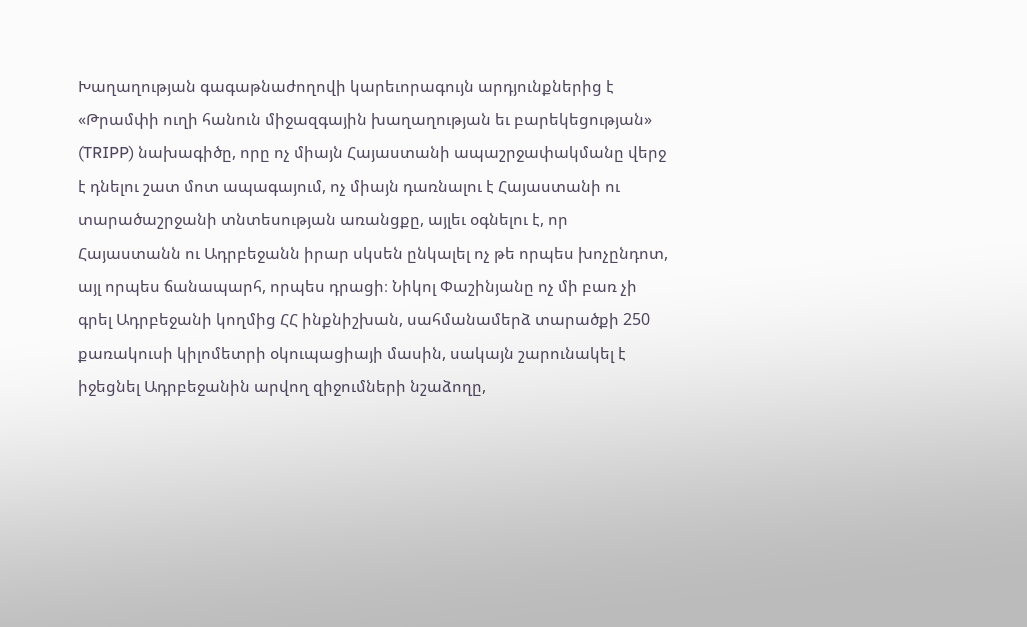Խաղաղության գագաթնաժողովի կարեւորագույն արդյունքներից է «Թրամփի ուղի հանուն միջազգային խաղաղության եւ բարեկեցության» (TRIPP) նախագիծը, որը ոչ միայն Հայաստանի ապաշրջափակմանը վերջ է դնելու շատ մոտ ապագայում, ոչ միայն դառնալու է Հայաստանի ու տարածաշրջանի տնտեսության առանցքը, այլեւ օգնելու է, որ Հայաստանն ու Ադրբեջանն իրար սկսեն ընկալել ոչ թե որպես խոչընդոտ, այլ որպես ճանապարհ, որպես դրացի։ Նիկոլ Փաշինյանը ոչ մի բառ չի գրել Ադրբեջանի կողմից ՀՀ ինքնիշխան, սահմանամերձ տարածքի 250 քառակուսի կիլոմետրի օկուպացիայի մասին, սակայն շարունակել է իջեցնել Ադրբեջանին արվող զիջումների նշաձողը,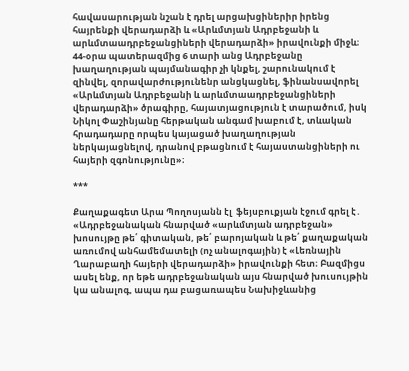հավասարության նշան է դրել արցախցիներիր իրենց հայրենքի վերադարձի և «Արևմտյան Ադրբեջանի և արևմտաադրբեջանցիների վերադարձի» իրավունքի միջև։
44-օրա պատերազմից 6 տարի անց Ադրբեջանը խաղաղության պայմանագիր չի կնքել, շարունակում է զինվել, զորավարժությունենր անցկացնել, ֆինանսավորել «Արևմտյան Ադրբեջանի և արևմտաադրբեջանցիների վերադարձի» ծրագիրը, հայատյացություն է տարածում, իսկ Նիկոլ Փաշինյանը հերթական անգամ խաբում է, տևական հրադադարը որպես կայացած խաղաղության ներկայացնելով, դրանով բթացնում է հայաստանցիների ու հայերի զգոնությունը»։

***

Քաղաքագետ Արա Պողոսյանն էլ  ֆեյսբուքյան էջում գրել է․ «Ադրբեջանական հնարված «արևմտյան ադրբեջան» խոսույթը թե՛ գիտական, թե՛ բարոյական և թե՛ քաղաքական առումով անհամեմատելի (ոչ անալոգային) է «Լեռնային Ղարաբաղի հայերի վերադարձի» իրավունքի հետ։ Բազմիցս ասել ենք, որ եթե ադրբեջանական այս հնարված խուսույթին կա անալոգ, ապա դա բացառապես Նախիջևանից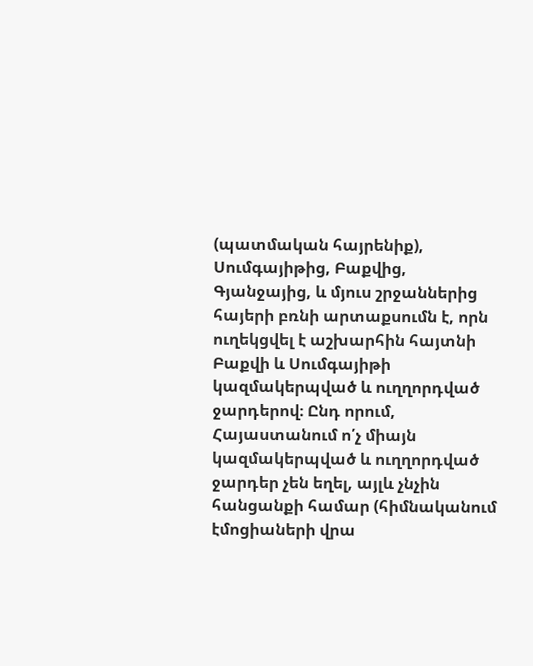(պատմական հայրենիք), Սումգայիթից, Բաքվից, Գյանջայից, և մյուս շրջաններից հայերի բռնի արտաքսումն է, որն ուղեկցվել է աշխարհին հայտնի Բաքվի և Սումգայիթի կազմակերպված և ուղղորդված ջարդերով։ Ընդ որում, Հայաստանում ո՛չ միայն կազմակերպված և ուղղորդված ջարդեր չեն եղել, այլև չնչին հանցանքի համար (հիմնականում էմոցիաների վրա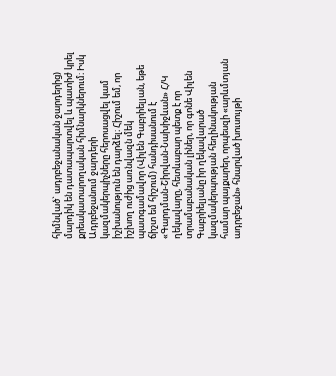հիմնված` ադրբեջանական ջարդերից) մարդիկ են դատապարտվել և պատիժ կրել քրեակատարողական հիմնարկներում։ Իսկ Ադրբեջանում ջարդերի կազմակերպիչները հերոսացվել կամ իշխանություն են դարձել։ Հիշում եմ, որ իշխող ուժից առնվազն մեկ պատգամավոր (Վիլեն Գաբրիելյան, եթե ճիշտ եմ հիշում) հանդիսանում է «Գարդման-Շիրվան-Նախիջևան» Հ/Կ ղեկավարը, հետևաբար պետք է որ տրամաբանական լիներ, որ գոնե Վիլեն Գաբրիելյանը իր ղեկավարած կազմակերպության հեղինակության համար պայքարեր, որպեսզի «արևմտյան ադրբեջան» հնարված խուսույթի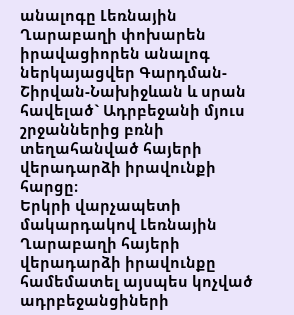անալոգը Լեռնային Ղարաբաղի փոխարեն իրավացիորեն անալոգ ներկայացվեր Գարդման-Շիրվան-Նախիջևան և սրան հավելած` Ադրբեջանի մյուս շրջաններից բռնի տեղահանված հայերի վերադարձի իրավունքի հարցը։
Երկրի վարչապետի մակարդակով Լեռնային Ղարաբաղի հայերի վերադարձի իրավունքը համեմատել այսպես կոչված ադրբեջանցիների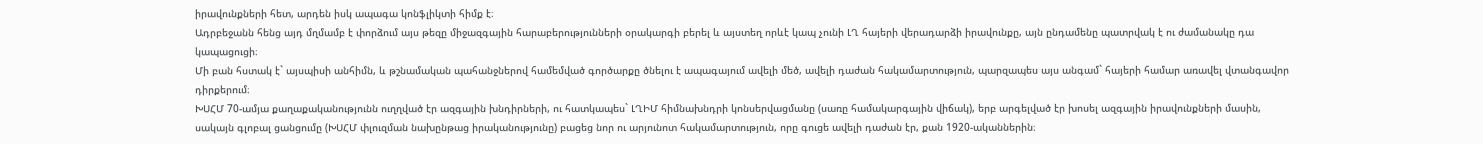իրավունքների հետ, արդեն իսկ ապագա կոնֆլիկտի հիմք է։
Ադրբեջանն հենց այդ մղմամբ է փորձում այս թեզը միջազգային հարաբերությունների օրակարգի բերել և այստեղ որևէ կապ չունի ԼՂ հայերի վերադարձի իրավունքը, այն ընդամենը պատրվակ է ու ժամանակը դա կապացուցի։
Մի բան հստակ է` այսպիսի անհիմն, և թշնամական պահանջներով համեմված գործարքը ծնելու է ապագայում ավելի մեծ, ավելի դաժան հակամարտություն, պարզապես այս անգամ` հայերի համար առավել վտանգավոր դիրքերում։
ԽՍՀՄ 70-ամյա քաղաքականությունն ուղղված էր ազգային խնդիրների, ու հատկապես` ԼՂԻՄ հիմնախնդրի կոնսերվացմանը (սառը համակարգային վիճակ), երբ արգելված էր խոսել ազգային իրավունքների մասին, սակայն գլոբալ ցանցումը (ԽՍՀՄ փլուզման նախընթաց իրականությունը) բացեց նոր ու արյունոտ հակամարտություն, որը գուցե ավելի դաժան էր, քան 1920-ականներին։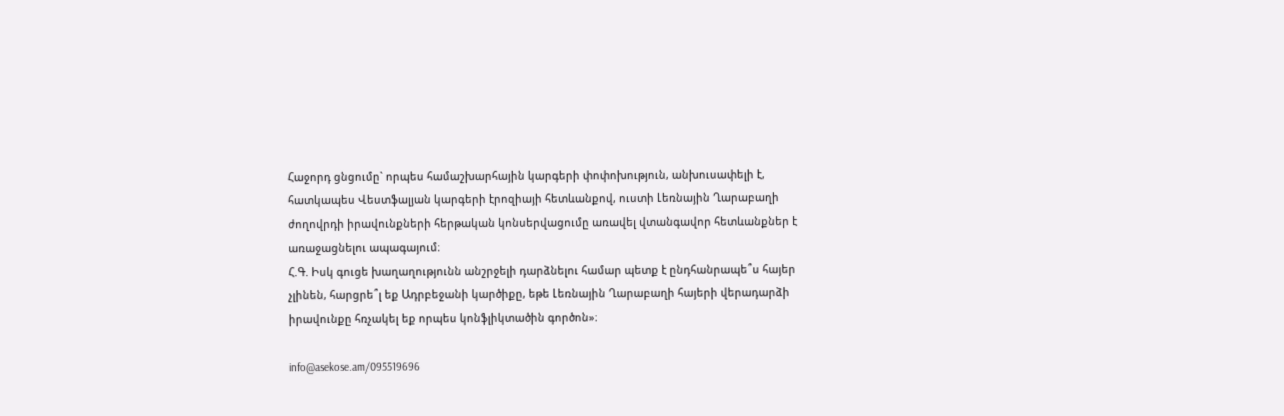Հաջորդ ցնցումը` որպես համաշխարհային կարգերի փոփոխություն, անխուսափելի է, հատկապես Վեստֆալյան կարգերի էրոզիայի հետևանքով, ուստի Լեռնային Ղարաբաղի ժողովրդի իրավունքների հերթական կոնսերվացումը առավել վտանգավոր հետևանքներ է առաջացնելու ապագայում։
Հ.Գ. Իսկ գուցե խաղաղությունն անշրջելի դարձնելու համար պետք է ընդհանրապե՞ս հայեր չլինեն, հարցրե՞լ եք Ադրբեջանի կարծիքը, եթե Լեռնային Ղարաբաղի հայերի վերադարձի իրավունքը հռչակել եք որպես կոնֆլիկտածին գործոն»։

info@asekose.am/095519696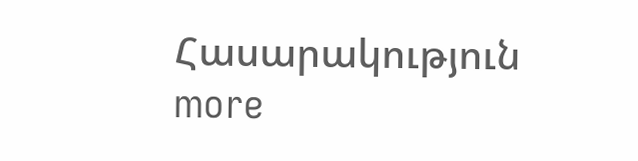Հասարակություն more